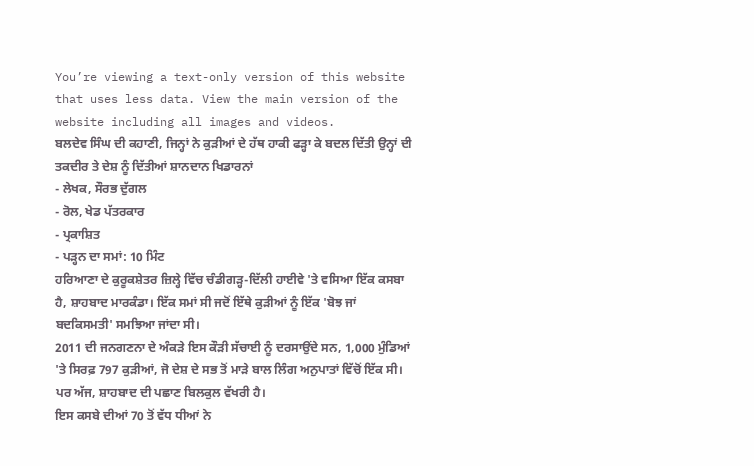You’re viewing a text-only version of this website that uses less data. View the main version of the website including all images and videos.
ਬਲਦੇਵ ਸਿੰਘ ਦੀ ਕਹਾਣੀ, ਜਿਨ੍ਹਾਂ ਨੇ ਕੁੜੀਆਂ ਦੇ ਹੱਥ ਹਾਕੀ ਫੜ੍ਹਾ ਕੇ ਬਦਲ ਦਿੱਤੀ ਉਨ੍ਹਾਂ ਦੀ ਤਕਦੀਰ ਤੇ ਦੇਸ਼ ਨੂੰ ਦਿੱਤੀਆਂ ਸ਼ਾਨਦਾਨ ਖਿਡਾਰਨਾਂ
- ਲੇਖਕ, ਸੌਰਭ ਦੁੱਗਲ
- ਰੋਲ, ਖੇਡ ਪੱਤਰਕਾਰ
- ਪ੍ਰਕਾਸ਼ਿਤ
- ਪੜ੍ਹਨ ਦਾ ਸਮਾਂ: 10 ਮਿੰਟ
ਹਰਿਆਣਾ ਦੇ ਕੁਰੂਕਸ਼ੇਤਰ ਜ਼ਿਲ੍ਹੇ ਵਿੱਚ ਚੰਡੀਗੜ੍ਹ-ਦਿੱਲੀ ਹਾਈਵੇ 'ਤੇ ਵਸਿਆ ਇੱਕ ਕਸਬਾ ਹੈ, ਸ਼ਾਹਬਾਦ ਮਾਰਕੰਡਾ। ਇੱਕ ਸਮਾਂ ਸੀ ਜਦੋਂ ਇੱਥੇ ਕੁੜੀਆਂ ਨੂੰ ਇੱਕ 'ਬੋਝ ਜਾਂ ਬਦਕਿਸਮਤੀ' ਸਮਝਿਆ ਜਾਂਦਾ ਸੀ।
2011 ਦੀ ਜਨਗਣਨਾ ਦੇ ਅੰਕੜੇ ਇਸ ਕੌੜੀ ਸੱਚਾਈ ਨੂੰ ਦਰਸਾਉਂਦੇ ਸਨ, 1,000 ਮੁੰਡਿਆਂ 'ਤੇ ਸਿਰਫ਼ 797 ਕੁੜੀਆਂ, ਜੋ ਦੇਸ਼ ਦੇ ਸਭ ਤੋਂ ਮਾੜੇ ਬਾਲ ਲਿੰਗ ਅਨੁਪਾਤਾਂ ਵਿੱਚੋਂ ਇੱਕ ਸੀ।
ਪਰ ਅੱਜ, ਸ਼ਾਹਬਾਦ ਦੀ ਪਛਾਣ ਬਿਲਕੁਲ ਵੱਖਰੀ ਹੈ।
ਇਸ ਕਸਬੇ ਦੀਆਂ 70 ਤੋਂ ਵੱਧ ਧੀਆਂ ਨੇ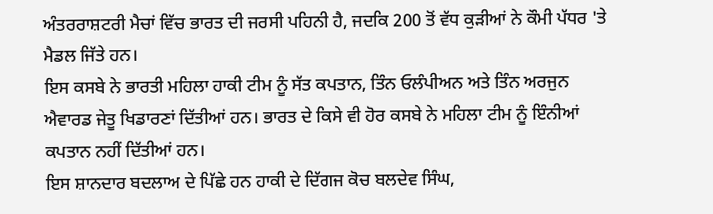ਅੰਤਰਰਾਸ਼ਟਰੀ ਮੈਚਾਂ ਵਿੱਚ ਭਾਰਤ ਦੀ ਜਰਸੀ ਪਹਿਨੀ ਹੈ, ਜਦਕਿ 200 ਤੋਂ ਵੱਧ ਕੁੜੀਆਂ ਨੇ ਕੌਮੀ ਪੱਧਰ 'ਤੇ ਮੈਡਲ ਜਿੱਤੇ ਹਨ।
ਇਸ ਕਸਬੇ ਨੇ ਭਾਰਤੀ ਮਹਿਲਾ ਹਾਕੀ ਟੀਮ ਨੂੰ ਸੱਤ ਕਪਤਾਨ, ਤਿੰਨ ਓਲੰਪੀਅਨ ਅਤੇ ਤਿੰਨ ਅਰਜੁਨ ਐਵਾਰਡ ਜੇਤੂ ਖਿਡਾਰਣਾਂ ਦਿੱਤੀਆਂ ਹਨ। ਭਾਰਤ ਦੇ ਕਿਸੇ ਵੀ ਹੋਰ ਕਸਬੇ ਨੇ ਮਹਿਲਾ ਟੀਮ ਨੂੰ ਇੰਨੀਆਂ ਕਪਤਾਨ ਨਹੀਂ ਦਿੱਤੀਆਂ ਹਨ।
ਇਸ ਸ਼ਾਨਦਾਰ ਬਦਲਾਅ ਦੇ ਪਿੱਛੇ ਹਨ ਹਾਕੀ ਦੇ ਦਿੱਗਜ ਕੋਚ ਬਲਦੇਵ ਸਿੰਘ,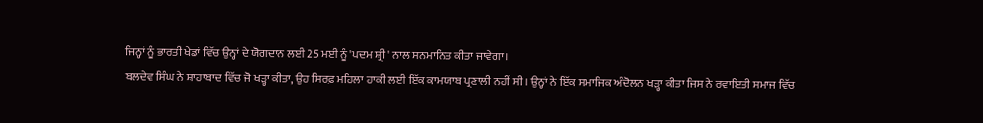ਜਿਨ੍ਹਾਂ ਨੂੰ ਭਾਰਤੀ ਖੇਡਾਂ ਵਿੱਚ ਉਨ੍ਹਾਂ ਦੇ ਯੋਗਦਾਨ ਲਈ 25 ਮਈ ਨੂੰ 'ਪਦਮ ਸ਼੍ਰੀ' ਨਾਲ ਸਨਮਾਨਿਤ ਕੀਤਾ ਜਾਵੇਗਾ।
ਬਲਦੇਵ ਸਿੰਘ ਨੇ ਸ਼ਾਹਾਬਾਦ ਵਿੱਚ ਜੋ ਖੜ੍ਹਾ ਕੀਤਾ, ਉਹ ਸਿਰਫ਼ ਮਹਿਲਾ ਹਾਕੀ ਲਈ ਇੱਕ ਕਾਮਯਾਬ ਪ੍ਰਣਾਲੀ ਨਹੀਂ ਸੀ। ਉਨ੍ਹਾਂ ਨੇ ਇੱਕ ਸਮਾਜਿਕ ਅੰਦੋਲਨ ਖੜ੍ਹਾ ਕੀਤਾ ਜਿਸ ਨੇ ਰਵਾਇਤੀ ਸਮਾਜ ਵਿੱਚ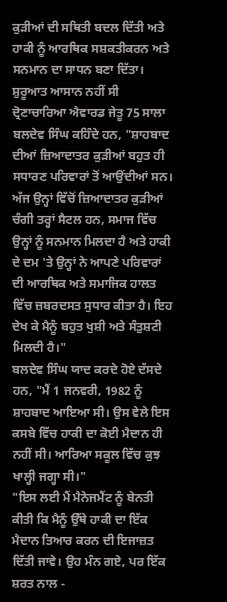ਕੁੜੀਆਂ ਦੀ ਸਥਿਤੀ ਬਦਲ ਦਿੱਤੀ ਅਤੇ ਹਾਕੀ ਨੂੰ ਆਰਥਿਕ ਸਸ਼ਕਤੀਕਰਨ ਅਤੇ ਸਨਮਾਨ ਦਾ ਸਾਧਨ ਬਣਾ ਦਿੱਤਾ।
ਸ਼ੁਰੂਆਤ ਆਸਾਨ ਨਹੀਂ ਸੀ
ਦ੍ਰੋਣਾਚਾਰਿਆ ਐਵਾਰਡ ਜੇਤੂ 75 ਸਾਲਾ ਬਲਦੇਵ ਸਿੰਘ ਕਹਿੰਦੇ ਹਨ, "ਸ਼ਾਹਬਾਦ ਦੀਆਂ ਜ਼ਿਆਦਾਤਰ ਕੁੜੀਆਂ ਬਹੁਤ ਹੀ ਸਧਾਰਣ ਪਰਿਵਾਰਾਂ ਤੋਂ ਆਉਂਦੀਆਂ ਸਨ। ਅੱਜ ਉਨ੍ਹਾਂ ਵਿੱਚੋਂ ਜ਼ਿਆਦਾਤਰ ਕੁੜੀਆਂ ਚੰਗੀ ਤਰ੍ਹਾਂ ਸੈਟਲ ਹਨ, ਸਮਾਜ ਵਿੱਚ ਉਨ੍ਹਾਂ ਨੂੰ ਸਨਮਾਨ ਮਿਲਦਾ ਹੈ ਅਤੇ ਹਾਕੀ ਦੇ ਦਮ 'ਤੇ ਉਨ੍ਹਾਂ ਨੇ ਆਪਣੇ ਪਰਿਵਾਰਾਂ ਦੀ ਆਰਥਿਕ ਅਤੇ ਸਮਾਜਿਕ ਹਾਲਤ ਵਿੱਚ ਜ਼ਬਰਦਸਤ ਸੁਧਾਰ ਕੀਤਾ ਹੈ। ਇਹ ਦੇਖ ਕੇ ਮੈਨੂੰ ਬਹੁਤ ਖੁਸ਼ੀ ਅਤੇ ਸੰਤੁਸ਼ਟੀ ਮਿਲਦੀ ਹੈ।"
ਬਲਦੇਵ ਸਿੰਘ ਯਾਦ ਕਰਦੇ ਹੋਏ ਦੱਸਦੇ ਹਨ, "ਮੈਂ 1 ਜਨਵਰੀ, 1982 ਨੂੰ ਸ਼ਾਹਬਾਦ ਆਇਆ ਸੀ। ਉਸ ਵੇਲੇ ਇਸ ਕਸਬੇ ਵਿੱਚ ਹਾਕੀ ਦਾ ਕੋਈ ਮੈਦਾਨ ਹੀ ਨਹੀਂ ਸੀ। ਆਰਿਆ ਸਕੂਲ ਵਿੱਚ ਕੁਝ ਖਾਲ੍ਹੀ ਜਗ੍ਹਾ ਸੀ।"
"ਇਸ ਲਈ ਮੈਂ ਮੈਨੇਜਮੈਂਟ ਨੂੰ ਬੇਨਤੀ ਕੀਤੀ ਕਿ ਮੈਨੂੰ ਉੱਥੇ ਹਾਕੀ ਦਾ ਇੱਕ ਮੈਦਾਨ ਤਿਆਰ ਕਰਨ ਦੀ ਇਜਾਜ਼ਤ ਦਿੱਤੀ ਜਾਵੇ। ਉਹ ਮੰਨ ਗਏ, ਪਰ ਇੱਕ ਸ਼ਰਤ ਨਾਲ -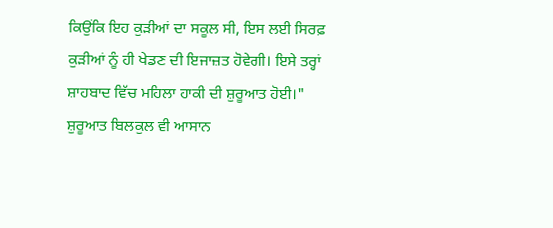ਕਿਉਂਕਿ ਇਹ ਕੁੜੀਆਂ ਦਾ ਸਕੂਲ ਸੀ, ਇਸ ਲਈ ਸਿਰਫ਼ ਕੁੜੀਆਂ ਨੂੰ ਹੀ ਖੇਡਣ ਦੀ ਇਜਾਜ਼ਤ ਹੋਵੇਗੀ। ਇਸੇ ਤਰ੍ਹਾਂ ਸ਼ਾਹਬਾਦ ਵਿੱਚ ਮਹਿਲਾ ਹਾਕੀ ਦੀ ਸ਼ੁਰੂਆਤ ਹੋਈ।"
ਸ਼ੁਰੂਆਤ ਬਿਲਕੁਲ ਵੀ ਆਸਾਨ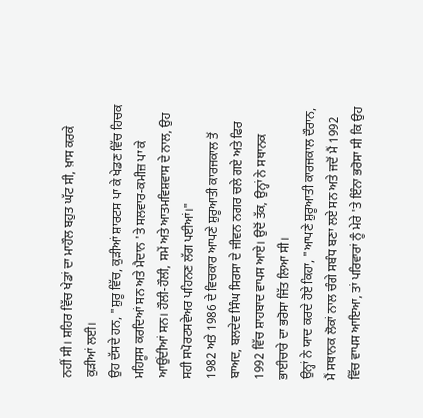ਨਹੀਂ ਸੀ। ਸ਼ਹਿਰ ਵਿੱਚ ਖੇਡਾਂ ਦਾ ਮਾਹੌਲ ਬਹੁਤ ਘੱਟ ਸੀ, ਖ਼ਾਸ ਕਰਕੇ ਕੁੜੀਆਂ ਲਈ।
ਉਹ ਦੱਸਦੇ ਹਨ, "ਸ਼ੁਰੂ ਵਿੱਚ, ਕੁੜੀਆਂ ਸ਼ਾਰਟਸ ਪਾ ਕੇ ਖੇਡਣ ਵਿੱਚ ਹਿਚਕ ਮਹਿਸੂਸ ਕਰਦਿਆਂ ਸਨ ਅਤੇ ਮੈਦਾਨ 'ਤੇ ਸਲਵਾਰ-ਕਮੀਜ਼ ਪਾ ਕੇ ਆਉਂਦੀਆਂ ਸਨ। ਹੌਲੀ-ਹੌਲੀ, ਸਮੇਂ ਅਤੇ ਆਤਮਵਿਸ਼ਵਾਸ ਦੇ ਨਾਲ, ਉਹ ਸਹੀ ਸਪੋਰਟਸਵੇਅਰ ਪਹਿਨਣ ਲੱਗ ਪਈਆਂ।"
1982 ਅਤੇ 1986 ਦੇ ਵਿਚਕਾਰ ਆਪਣੇ ਸ਼ੁਰੂਆਤੀ ਕਾਰਜਕਾਲ ਤੋਂ ਬਾਅਦ, ਬਲਦੇਵ ਸਿੰਘ ਸਿਰਸਾ ਦੇ ਜੀਵਨ ਨਗਰ ਚਲੇ ਗਏ ਅਤੇ ਫਿਰ 1992 ਵਿੱਚ ਸ਼ਾਹਬਾਦ ਵਾਪਸ ਆਏ। ਉਦੋਂ ਤੱਕ, ਉਨ੍ਹਾਂ ਨੇ ਸਥਾਨਕ ਭਾਈਚਾਰੇ ਦਾ ਭਰੋਸਾ ਜਿੱਤ ਲਿਆ ਸੀ।
ਉਨ੍ਹਾਂ ਨੇ ਯਾਦ ਕਰਦੇ ਹੋਏ ਕਿਹਾ, "ਆਪਣੇ ਸ਼ੁਰੂਆਤੀ ਕਾਰਜਕਾਲ ਦੌਰਾਨ, ਮੈਂ ਸਥਾਨਕ ਲੋਕਾਂ ਨਾਲ ਚੰਗੇ ਸਬੰਧ ਬਣਾ ਲਏ ਸਨ ਅਤੇ ਜਦੋਂ ਮੈਂ 1992 ਵਿੱਚ ਵਾਪਸ ਆਇਆ, ਤਾਂ ਪਰਿਵਾਰਾਂ ਨੂੰ ਮੇਰੇ 'ਤੇ ਇੰਨਾ ਭਰੋਸਾ ਸੀ ਕਿ ਉਹ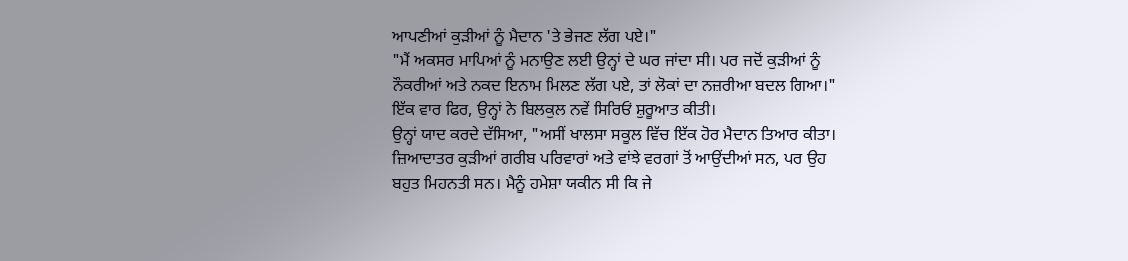ਆਪਣੀਆਂ ਕੁੜੀਆਂ ਨੂੰ ਮੈਦਾਨ 'ਤੇ ਭੇਜਣ ਲੱਗ ਪਏ।"
"ਮੈਂ ਅਕਸਰ ਮਾਪਿਆਂ ਨੂੰ ਮਨਾਉਣ ਲਈ ਉਨ੍ਹਾਂ ਦੇ ਘਰ ਜਾਂਦਾ ਸੀ। ਪਰ ਜਦੋਂ ਕੁੜੀਆਂ ਨੂੰ ਨੌਕਰੀਆਂ ਅਤੇ ਨਕਦ ਇਨਾਮ ਮਿਲਣ ਲੱਗ ਪਏ, ਤਾਂ ਲੋਕਾਂ ਦਾ ਨਜ਼ਰੀਆ ਬਦਲ ਗਿਆ।"
ਇੱਕ ਵਾਰ ਫਿਰ, ਉਨ੍ਹਾਂ ਨੇ ਬਿਲਕੁਲ ਨਵੇਂ ਸਿਰਿਓਂ ਸ਼ੁਰੂਆਤ ਕੀਤੀ।
ਉਨ੍ਹਾਂ ਯਾਦ ਕਰਦੇ ਦੱਸਿਆ, "ਅਸੀਂ ਖਾਲਸਾ ਸਕੂਲ ਵਿੱਚ ਇੱਕ ਹੋਰ ਮੈਦਾਨ ਤਿਆਰ ਕੀਤਾ। ਜ਼ਿਆਦਾਤਰ ਕੁੜੀਆਂ ਗਰੀਬ ਪਰਿਵਾਰਾਂ ਅਤੇ ਵਾਂਝੇ ਵਰਗਾਂ ਤੋਂ ਆਉਂਦੀਆਂ ਸਨ, ਪਰ ਉਹ ਬਹੁਤ ਮਿਹਨਤੀ ਸਨ। ਮੈਨੂੰ ਹਮੇਸ਼ਾ ਯਕੀਨ ਸੀ ਕਿ ਜੇ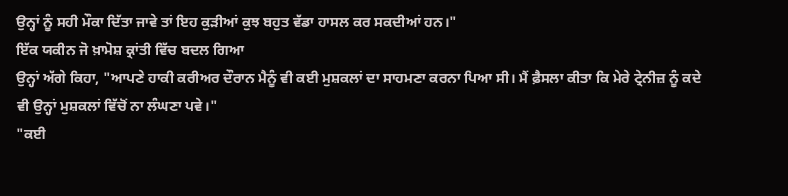ਉਨ੍ਹਾਂ ਨੂੰ ਸਹੀ ਮੌਕਾ ਦਿੱਤਾ ਜਾਵੇ ਤਾਂ ਇਹ ਕੁੜੀਆਂ ਕੁਝ ਬਹੁਤ ਵੱਡਾ ਹਾਸਲ ਕਰ ਸਕਦੀਆਂ ਹਨ।"
ਇੱਕ ਯਕੀਨ ਜੋ ਖ਼ਾਮੋਸ਼ ਕ੍ਰਾਂਤੀ ਵਿੱਚ ਬਦਲ ਗਿਆ
ਉਨ੍ਹਾਂ ਅੱਗੇ ਕਿਹਾ, "ਆਪਣੇ ਹਾਕੀ ਕਰੀਅਰ ਦੌਰਾਨ ਮੈਨੂੰ ਵੀ ਕਈ ਮੁਸ਼ਕਲਾਂ ਦਾ ਸਾਹਮਣਾ ਕਰਨਾ ਪਿਆ ਸੀ। ਮੈਂ ਫ਼ੈਸਲਾ ਕੀਤਾ ਕਿ ਮੇਰੇ ਟ੍ਰੇਨੀਜ਼ ਨੂੰ ਕਦੇ ਵੀ ਉਨ੍ਹਾਂ ਮੁਸ਼ਕਲਾਂ ਵਿੱਚੋਂ ਨਾ ਲੰਘਣਾ ਪਵੇ।"
"ਕਈ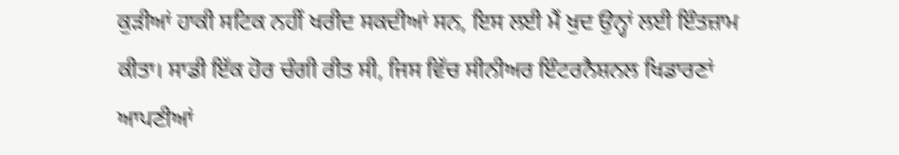ਕੁੜੀਆਂ ਹਾਕੀ ਸਟਿਕ ਨਹੀਂ ਖਰੀਦ ਸਕਦੀਆਂ ਸਨ, ਇਸ ਲਈ ਮੈਂ ਖੁਦ ਉਨ੍ਹਾਂ ਲਈ ਇੰਤਜ਼ਾਮ ਕੀਤਾ। ਸਾਡੀ ਇੱਕ ਹੋਰ ਚੰਗੀ ਰੀਤ ਸੀ, ਜਿਸ ਵਿੱਚ ਸੀਨੀਅਰ ਇੰਟਰਨੈਸ਼ਨਲ ਖਿਡਾਰਣਾਂ ਆਪਣੀਆਂ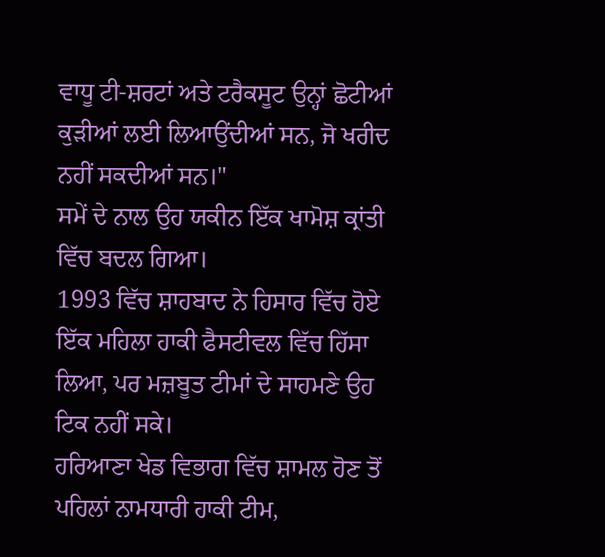ਵਾਧੂ ਟੀ-ਸ਼ਰਟਾਂ ਅਤੇ ਟਰੈਕਸੂਟ ਉਨ੍ਹਾਂ ਛੋਟੀਆਂ ਕੁੜੀਆਂ ਲਈ ਲਿਆਉਂਦੀਆਂ ਸਨ, ਜੋ ਖਰੀਦ ਨਹੀਂ ਸਕਦੀਆਂ ਸਨ।"
ਸਮੇਂ ਦੇ ਨਾਲ ਉਹ ਯਕੀਨ ਇੱਕ ਖਾਮੋਸ਼ ਕ੍ਰਾਂਤੀ ਵਿੱਚ ਬਦਲ ਗਿਆ।
1993 ਵਿੱਚ ਸ਼ਾਹਬਾਦ ਨੇ ਹਿਸਾਰ ਵਿੱਚ ਹੋਏ ਇੱਕ ਮਹਿਲਾ ਹਾਕੀ ਫੈਸਟੀਵਲ ਵਿੱਚ ਹਿੱਸਾ ਲਿਆ, ਪਰ ਮਜ਼ਬੂਤ ਟੀਮਾਂ ਦੇ ਸਾਹਮਣੇ ਉਹ ਟਿਕ ਨਹੀਂ ਸਕੇ।
ਹਰਿਆਣਾ ਖੇਡ ਵਿਭਾਗ ਵਿੱਚ ਸ਼ਾਮਲ ਹੋਣ ਤੋਂ ਪਹਿਲਾਂ ਨਾਮਧਾਰੀ ਹਾਕੀ ਟੀਮ,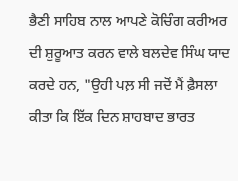ਭੈਣੀ ਸਾਹਿਬ ਨਾਲ ਆਪਣੇ ਕੋਚਿੰਗ ਕਰੀਅਰ ਦੀ ਸ਼ੁਰੂਆਤ ਕਰਨ ਵਾਲੇ ਬਲਦੇਵ ਸਿੰਘ ਯਾਦ ਕਰਦੇ ਹਨ, "ਉਹੀ ਪਲ਼ ਸੀ ਜਦੋਂ ਮੈਂ ਫ਼ੈਸਲਾ ਕੀਤਾ ਕਿ ਇੱਕ ਦਿਨ ਸ਼ਾਹਬਾਦ ਭਾਰਤ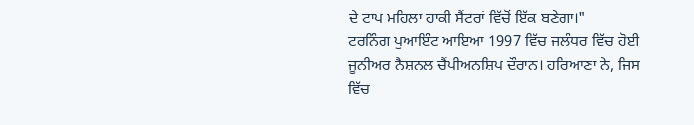ਦੇ ਟਾਪ ਮਹਿਲਾ ਹਾਕੀ ਸੈਂਟਰਾਂ ਵਿੱਚੋਂ ਇੱਕ ਬਣੇਗਾ।"
ਟਰਨਿੰਗ ਪੁਆਇੰਟ ਆਇਆ 1997 ਵਿੱਚ ਜਲੰਧਰ ਵਿੱਚ ਹੋਈ ਜੂਨੀਅਰ ਨੈਸ਼ਨਲ ਚੈਂਪੀਅਨਸ਼ਿਪ ਦੌਰਾਨ। ਹਰਿਆਣਾ ਨੇ, ਜਿਸ ਵਿੱਚ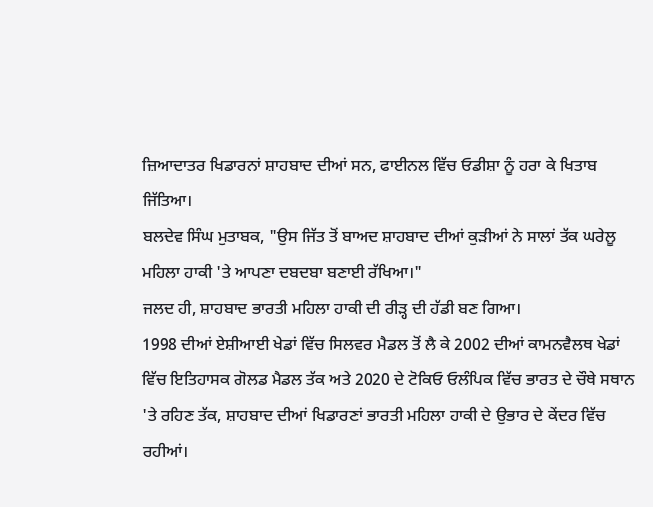ਜ਼ਿਆਦਾਤਰ ਖਿਡਾਰਨਾਂ ਸ਼ਾਹਬਾਦ ਦੀਆਂ ਸਨ, ਫਾਈਨਲ ਵਿੱਚ ਓਡੀਸ਼ਾ ਨੂੰ ਹਰਾ ਕੇ ਖਿਤਾਬ ਜਿੱਤਿਆ।
ਬਲਦੇਵ ਸਿੰਘ ਮੁਤਾਬਕ, "ਉਸ ਜਿੱਤ ਤੋਂ ਬਾਅਦ ਸ਼ਾਹਬਾਦ ਦੀਆਂ ਕੁੜੀਆਂ ਨੇ ਸਾਲਾਂ ਤੱਕ ਘਰੇਲੂ ਮਹਿਲਾ ਹਾਕੀ 'ਤੇ ਆਪਣਾ ਦਬਦਬਾ ਬਣਾਈ ਰੱਖਿਆ।"
ਜਲਦ ਹੀ, ਸ਼ਾਹਬਾਦ ਭਾਰਤੀ ਮਹਿਲਾ ਹਾਕੀ ਦੀ ਰੀੜ੍ਹ ਦੀ ਹੱਡੀ ਬਣ ਗਿਆ।
1998 ਦੀਆਂ ਏਸ਼ੀਆਈ ਖੇਡਾਂ ਵਿੱਚ ਸਿਲਵਰ ਮੈਡਲ ਤੋਂ ਲੈ ਕੇ 2002 ਦੀਆਂ ਕਾਮਨਵੈਲਥ ਖੇਡਾਂ ਵਿੱਚ ਇਤਿਹਾਸਕ ਗੋਲਡ ਮੈਡਲ ਤੱਕ ਅਤੇ 2020 ਦੇ ਟੋਕਿਓ ਓਲੰਪਿਕ ਵਿੱਚ ਭਾਰਤ ਦੇ ਚੌਥੇ ਸਥਾਨ 'ਤੇ ਰਹਿਣ ਤੱਕ, ਸ਼ਾਹਬਾਦ ਦੀਆਂ ਖਿਡਾਰਣਾਂ ਭਾਰਤੀ ਮਹਿਲਾ ਹਾਕੀ ਦੇ ਉਭਾਰ ਦੇ ਕੇਂਦਰ ਵਿੱਚ ਰਹੀਆਂ।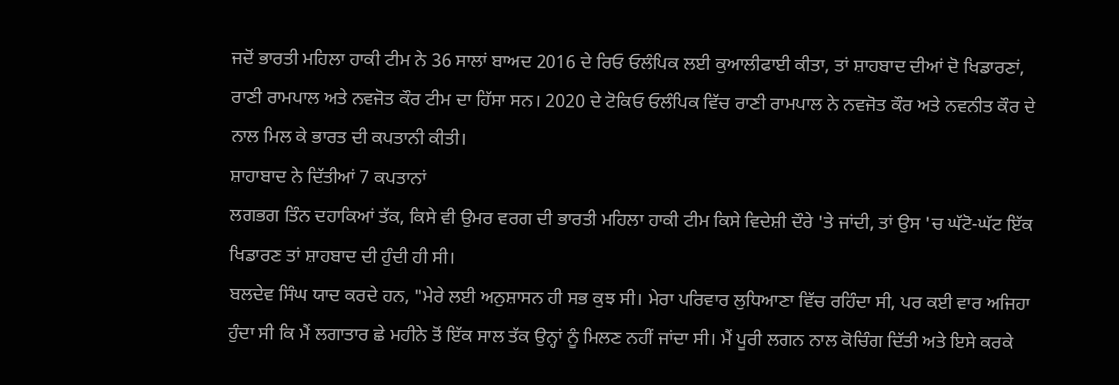ਜਦੋਂ ਭਾਰਤੀ ਮਹਿਲਾ ਹਾਕੀ ਟੀਮ ਨੇ 36 ਸਾਲਾਂ ਬਾਅਦ 2016 ਦੇ ਰਿਓ ਓਲੰਪਿਕ ਲਈ ਕੁਆਲੀਫਾਈ ਕੀਤਾ, ਤਾਂ ਸ਼ਾਹਬਾਦ ਦੀਆਂ ਦੋ ਖਿਡਾਰਣਾਂ, ਰਾਣੀ ਰਾਮਪਾਲ ਅਤੇ ਨਵਜੋਤ ਕੌਰ ਟੀਮ ਦਾ ਹਿੱਸਾ ਸਨ। 2020 ਦੇ ਟੋਕਿਓ ਓਲੰਪਿਕ ਵਿੱਚ ਰਾਣੀ ਰਾਮਪਾਲ ਨੇ ਨਵਜੋਤ ਕੌਰ ਅਤੇ ਨਵਨੀਤ ਕੌਰ ਦੇ ਨਾਲ ਮਿਲ ਕੇ ਭਾਰਤ ਦੀ ਕਪਤਾਨੀ ਕੀਤੀ।
ਸ਼ਾਹਾਬਾਦ ਨੇ ਦਿੱਤੀਆਂ 7 ਕਪਤਾਨਾਂ
ਲਗਭਗ ਤਿੰਨ ਦਹਾਕਿਆਂ ਤੱਕ, ਕਿਸੇ ਵੀ ਉਮਰ ਵਰਗ ਦੀ ਭਾਰਤੀ ਮਹਿਲਾ ਹਾਕੀ ਟੀਮ ਕਿਸੇ ਵਿਦੇਸ਼ੀ ਦੌਰੇ 'ਤੇ ਜਾਂਦੀ, ਤਾਂ ਉਸ 'ਚ ਘੱਟੋ-ਘੱਟ ਇੱਕ ਖਿਡਾਰਣ ਤਾਂ ਸ਼ਾਹਬਾਦ ਦੀ ਹੁੰਦੀ ਹੀ ਸੀ।
ਬਲਦੇਵ ਸਿੰਘ ਯਾਦ ਕਰਦੇ ਹਨ, "ਮੇਰੇ ਲਈ ਅਨੁਸ਼ਾਸਨ ਹੀ ਸਭ ਕੁਝ ਸੀ। ਮੇਰਾ ਪਰਿਵਾਰ ਲੁਧਿਆਣਾ ਵਿੱਚ ਰਹਿੰਦਾ ਸੀ, ਪਰ ਕਈ ਵਾਰ ਅਜਿਹਾ ਹੁੰਦਾ ਸੀ ਕਿ ਮੈਂ ਲਗਾਤਾਰ ਛੇ ਮਹੀਨੇ ਤੋਂ ਇੱਕ ਸਾਲ ਤੱਕ ਉਨ੍ਹਾਂ ਨੂੰ ਮਿਲਣ ਨਹੀਂ ਜਾਂਦਾ ਸੀ। ਮੈਂ ਪੂਰੀ ਲਗਨ ਨਾਲ ਕੋਚਿੰਗ ਦਿੱਤੀ ਅਤੇ ਇਸੇ ਕਰਕੇ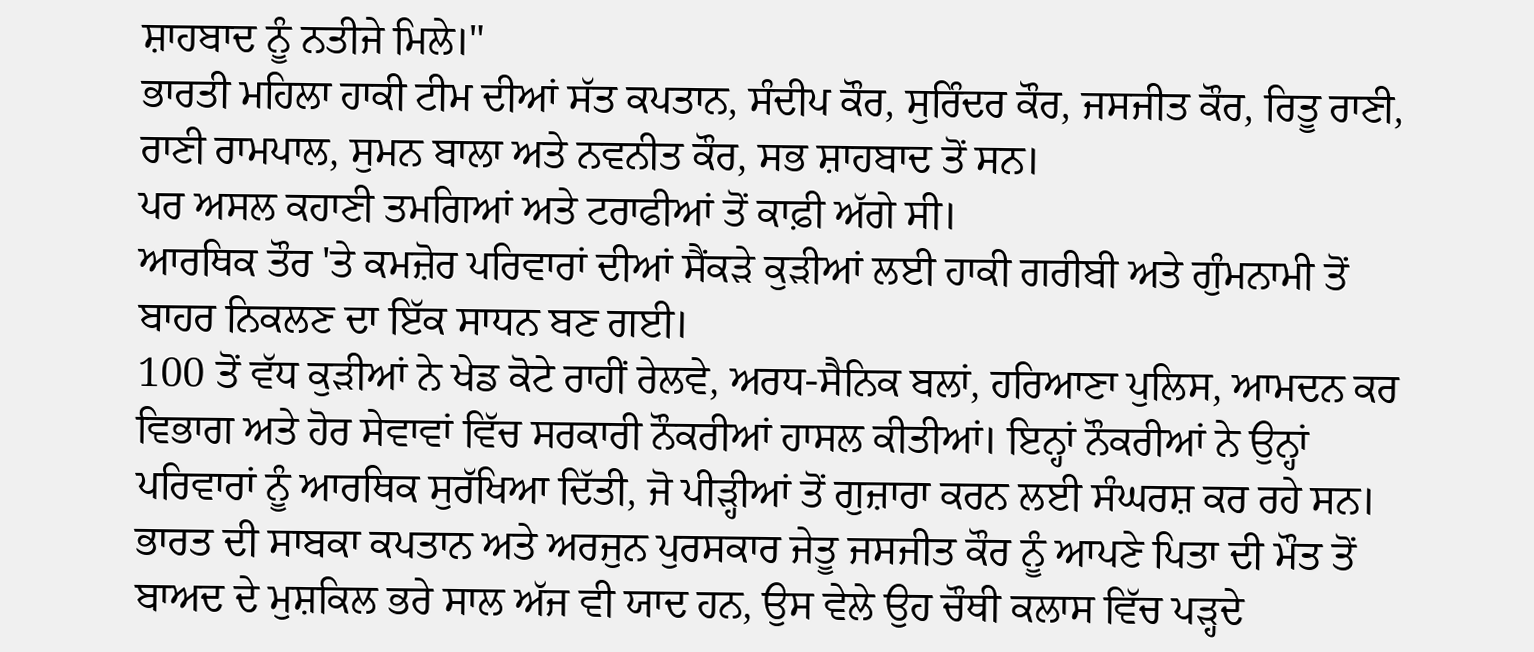ਸ਼ਾਹਬਾਦ ਨੂੰ ਨਤੀਜੇ ਮਿਲੇ।"
ਭਾਰਤੀ ਮਹਿਲਾ ਹਾਕੀ ਟੀਮ ਦੀਆਂ ਸੱਤ ਕਪਤਾਨ, ਸੰਦੀਪ ਕੌਰ, ਸੁਰਿੰਦਰ ਕੌਰ, ਜਸਜੀਤ ਕੌਰ, ਰਿਤੂ ਰਾਣੀ, ਰਾਣੀ ਰਾਮਪਾਲ, ਸੁਮਨ ਬਾਲਾ ਅਤੇ ਨਵਨੀਤ ਕੌਰ, ਸਭ ਸ਼ਾਹਬਾਦ ਤੋਂ ਸਨ।
ਪਰ ਅਸਲ ਕਹਾਣੀ ਤਮਗਿਆਂ ਅਤੇ ਟਰਾਫੀਆਂ ਤੋਂ ਕਾਫ਼ੀ ਅੱਗੇ ਸੀ।
ਆਰਥਿਕ ਤੌਰ 'ਤੇ ਕਮਜ਼ੋਰ ਪਰਿਵਾਰਾਂ ਦੀਆਂ ਸੈਂਕੜੇ ਕੁੜੀਆਂ ਲਈ ਹਾਕੀ ਗਰੀਬੀ ਅਤੇ ਗੁੰਮਨਾਮੀ ਤੋਂ ਬਾਹਰ ਨਿਕਲਣ ਦਾ ਇੱਕ ਸਾਧਨ ਬਣ ਗਈ।
100 ਤੋਂ ਵੱਧ ਕੁੜੀਆਂ ਨੇ ਖੇਡ ਕੋਟੇ ਰਾਹੀਂ ਰੇਲਵੇ, ਅਰਧ-ਸੈਨਿਕ ਬਲਾਂ, ਹਰਿਆਣਾ ਪੁਲਿਸ, ਆਮਦਨ ਕਰ ਵਿਭਾਗ ਅਤੇ ਹੋਰ ਸੇਵਾਵਾਂ ਵਿੱਚ ਸਰਕਾਰੀ ਨੌਕਰੀਆਂ ਹਾਸਲ ਕੀਤੀਆਂ। ਇਨ੍ਹਾਂ ਨੌਕਰੀਆਂ ਨੇ ਉਨ੍ਹਾਂ ਪਰਿਵਾਰਾਂ ਨੂੰ ਆਰਥਿਕ ਸੁਰੱਖਿਆ ਦਿੱਤੀ, ਜੋ ਪੀੜ੍ਹੀਆਂ ਤੋਂ ਗੁਜ਼ਾਰਾ ਕਰਨ ਲਈ ਸੰਘਰਸ਼ ਕਰ ਰਹੇ ਸਨ।
ਭਾਰਤ ਦੀ ਸਾਬਕਾ ਕਪਤਾਨ ਅਤੇ ਅਰਜੁਨ ਪੁਰਸਕਾਰ ਜੇਤੂ ਜਸਜੀਤ ਕੌਰ ਨੂੰ ਆਪਣੇ ਪਿਤਾ ਦੀ ਮੌਤ ਤੋਂ ਬਾਅਦ ਦੇ ਮੁਸ਼ਕਿਲ ਭਰੇ ਸਾਲ ਅੱਜ ਵੀ ਯਾਦ ਹਨ, ਉਸ ਵੇਲੇ ਉਹ ਚੌਥੀ ਕਲਾਸ ਵਿੱਚ ਪੜ੍ਹਦੇ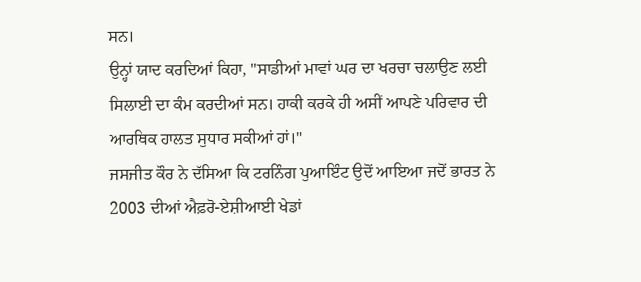ਸਨ।
ਉਨ੍ਹਾਂ ਯਾਦ ਕਰਦਿਆਂ ਕਿਹਾ, "ਸਾਡੀਆਂ ਮਾਵਾਂ ਘਰ ਦਾ ਖਰਚਾ ਚਲਾਉਣ ਲਈ ਸਿਲਾਈ ਦਾ ਕੰਮ ਕਰਦੀਆਂ ਸਨ। ਹਾਕੀ ਕਰਕੇ ਹੀ ਅਸੀਂ ਆਪਣੇ ਪਰਿਵਾਰ ਦੀ ਆਰਥਿਕ ਹਾਲਤ ਸੁਧਾਰ ਸਕੀਆਂ ਹਾਂ।"
ਜਸਜੀਤ ਕੌਰ ਨੇ ਦੱਸਿਆ ਕਿ ਟਰਨਿੰਗ ਪੁਆਇੰਟ ਉਦੋਂ ਆਇਆ ਜਦੋਂ ਭਾਰਤ ਨੇ 2003 ਦੀਆਂ ਐਫ਼ਰੋ-ਏਸ਼ੀਆਈ ਖੇਡਾਂ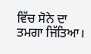ਵਿੱਚ ਸੋਨੇ ਦਾ ਤਮਗਾ ਜਿੱਤਿਆ।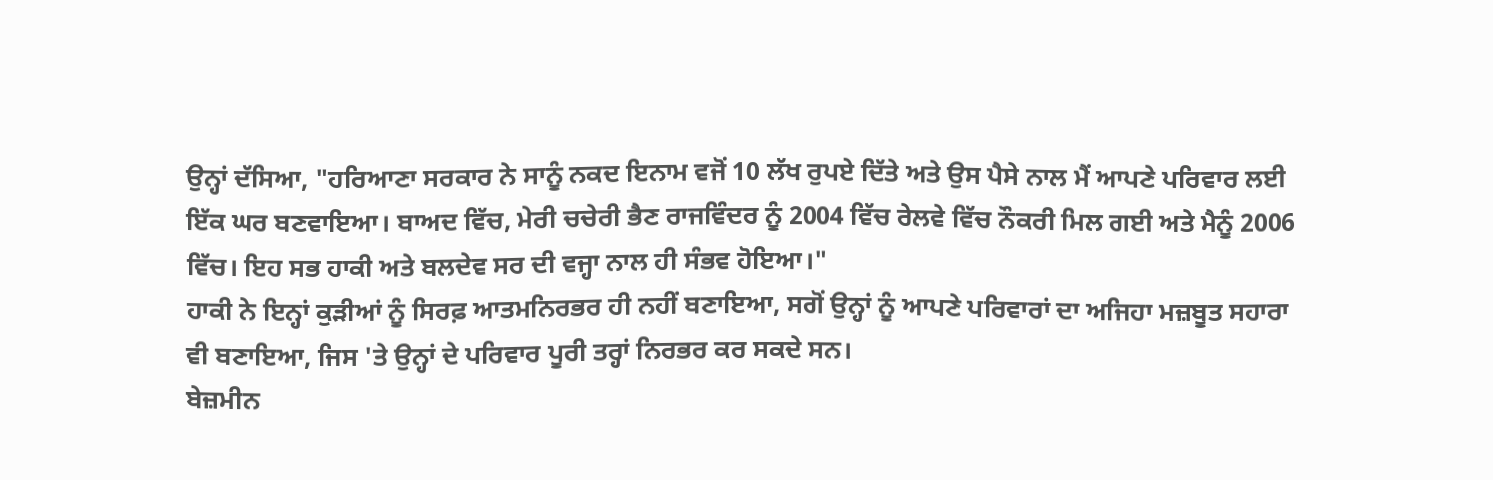ਉਨ੍ਹਾਂ ਦੱਸਿਆ, "ਹਰਿਆਣਾ ਸਰਕਾਰ ਨੇ ਸਾਨੂੰ ਨਕਦ ਇਨਾਮ ਵਜੋਂ 10 ਲੱਖ ਰੁਪਏ ਦਿੱਤੇ ਅਤੇ ਉਸ ਪੈਸੇ ਨਾਲ ਮੈਂ ਆਪਣੇ ਪਰਿਵਾਰ ਲਈ ਇੱਕ ਘਰ ਬਣਵਾਇਆ। ਬਾਅਦ ਵਿੱਚ, ਮੇਰੀ ਚਚੇਰੀ ਭੈਣ ਰਾਜਵਿੰਦਰ ਨੂੰ 2004 ਵਿੱਚ ਰੇਲਵੇ ਵਿੱਚ ਨੌਕਰੀ ਮਿਲ ਗਈ ਅਤੇ ਮੈਨੂੰ 2006 ਵਿੱਚ। ਇਹ ਸਭ ਹਾਕੀ ਅਤੇ ਬਲਦੇਵ ਸਰ ਦੀ ਵਜ੍ਹਾ ਨਾਲ ਹੀ ਸੰਭਵ ਹੋਇਆ।"
ਹਾਕੀ ਨੇ ਇਨ੍ਹਾਂ ਕੁੜੀਆਂ ਨੂੰ ਸਿਰਫ਼ ਆਤਮਨਿਰਭਰ ਹੀ ਨਹੀਂ ਬਣਾਇਆ, ਸਗੋਂ ਉਨ੍ਹਾਂ ਨੂੰ ਆਪਣੇ ਪਰਿਵਾਰਾਂ ਦਾ ਅਜਿਹਾ ਮਜ਼ਬੂਤ ਸਹਾਰਾ ਵੀ ਬਣਾਇਆ, ਜਿਸ 'ਤੇ ਉਨ੍ਹਾਂ ਦੇ ਪਰਿਵਾਰ ਪੂਰੀ ਤਰ੍ਹਾਂ ਨਿਰਭਰ ਕਰ ਸਕਦੇ ਸਨ।
ਬੇਜ਼ਮੀਨ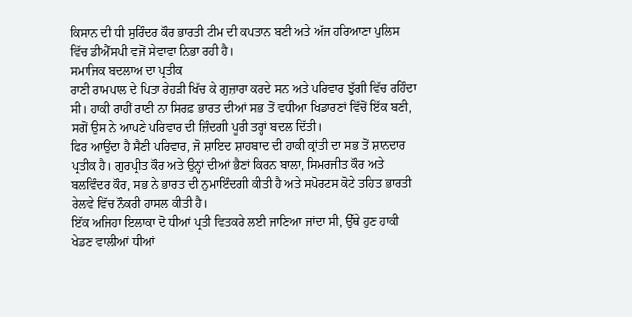ਕਿਸਾਨ ਦੀ ਧੀ ਸੁਰਿੰਦਰ ਕੌਰ ਭਾਰਤੀ ਟੀਮ ਦੀ ਕਪਤਾਨ ਬਣੀ ਅਤੇ ਅੱਜ ਹਰਿਆਣਾ ਪੁਲਿਸ ਵਿੱਚ ਡੀਐੱਸਪੀ ਵਜੋਂ ਸੇਵਾਵਾ ਨਿਭਾ ਰਹੀ ਹੈ।
ਸਮਾਜਿਕ ਬਦਲਾਅ ਦਾ ਪ੍ਰਤੀਕ
ਰਾਣੀ ਰਾਮਪਾਲ ਦੇ ਪਿਤਾ ਰੇਹੜੀ ਖਿੱਚ ਕੇ ਗੁਜ਼ਾਰਾ ਕਰਦੇ ਸਨ ਅਤੇ ਪਰਿਵਾਰ ਝੁੱਗੀ ਵਿੱਚ ਰਹਿੰਦਾ ਸੀ। ਹਾਕੀ ਰਾਹੀਂ ਰਾਣੀ ਨਾ ਸਿਰਫ਼ ਭਾਰਤ ਦੀਆਂ ਸਭ ਤੋਂ ਵਧੀਆ ਖਿਡਾਰਣਾਂ ਵਿੱਚੋਂ ਇੱਕ ਬਣੀ, ਸਗੋਂ ਉਸ ਨੇ ਆਪਣੇ ਪਰਿਵਾਰ ਦੀ ਜ਼ਿੰਦਗੀ ਪੂਰੀ ਤਰ੍ਹਾਂ ਬਦਲ ਦਿੱਤੀ।
ਫਿਰ ਆਉਂਦਾ ਹੈ ਸੈਣੀ ਪਰਿਵਾਰ, ਜੋ ਸ਼ਾਇਦ ਸ਼ਾਹਬਾਦ ਦੀ ਹਾਕੀ ਕ੍ਰਾਂਤੀ ਦਾ ਸਭ ਤੋਂ ਸ਼ਾਨਦਾਰ ਪ੍ਰਤੀਕ ਹੈ। ਗੁਰਪ੍ਰੀਤ ਕੌਰ ਅਤੇ ਉਨ੍ਹਾਂ ਦੀਆਂ ਭੈਣਾਂ ਕਿਰਨ ਬਾਲਾ, ਸਿਮਰਜੀਤ ਕੌਰ ਅਤੇ ਬਲਵਿੰਦਰ ਕੌਰ, ਸਭ ਨੇ ਭਾਰਤ ਦੀ ਨੁਮਾਇੰਦਗੀ ਕੀਤੀ ਹੈ ਅਤੇ ਸਪੋਰਟਸ ਕੋਟੇ ਤਹਿਤ ਭਾਰਤੀ ਰੇਲਵੇ ਵਿੱਚ ਨੌਕਰੀ ਹਾਸਲ ਕੀਤੀ ਹੈ।
ਇੱਕ ਅਜਿਹਾ ਇਲਾਕਾ ਦੋ ਧੀਆਂ ਪ੍ਰਤੀ ਵਿਤਕਰੇ ਲਈ ਜਾਣਿਆ ਜਾਂਦਾ ਸੀ, ਉੱਥੇ ਹੁਣ ਹਾਕੀ ਖੇਡਣ ਵਾਲੀਆਂ ਧੀਆਂ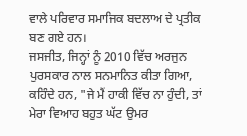ਵਾਲੇ ਪਰਿਵਾਰ ਸਮਾਜਿਕ ਬਦਲਾਅ ਦੇ ਪ੍ਰਤੀਕ ਬਣ ਗਏ ਹਨ।
ਜਸਜੀਤ, ਜਿਨ੍ਹਾਂ ਨੂੰ 2010 ਵਿੱਚ ਅਰਜੁਨ ਪੁਰਸਕਾਰ ਨਾਲ ਸਨਮਾਨਿਤ ਕੀਤਾ ਗਿਆ, ਕਹਿੰਦੇ ਹਨ, "ਜੇ ਮੈਂ ਹਾਕੀ ਵਿੱਚ ਨਾ ਹੁੰਦੀ, ਤਾਂ ਮੇਰਾ ਵਿਆਹ ਬਹੁਤ ਘੱਟ ਉਮਰ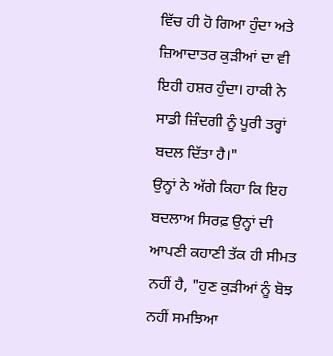ਵਿੱਚ ਹੀ ਹੋ ਗਿਆ ਹੁੰਦਾ ਅਤੇ ਜ਼ਿਆਦਾਤਰ ਕੁੜੀਆਂ ਦਾ ਵੀ ਇਹੀ ਹਸ਼ਰ ਹੁੰਦਾ। ਹਾਕੀ ਨੇ ਸਾਡੀ ਜ਼ਿੰਦਗੀ ਨੂੰ ਪੂਰੀ ਤਰ੍ਹਾਂ ਬਦਲ ਦਿੱਤਾ ਹੈ।"
ਉਨ੍ਹਾਂ ਨੇ ਅੱਗੇ ਕਿਹਾ ਕਿ ਇਹ ਬਦਲਾਅ ਸਿਰਫ਼ ਉਨ੍ਹਾਂ ਦੀ ਆਪਣੀ ਕਹਾਣੀ ਤੱਕ ਹੀ ਸੀਮਤ ਨਹੀਂ ਹੈ, "ਹੁਣ ਕੁੜੀਆਂ ਨੂੰ ਬੋਝ ਨਹੀਂ ਸਮਝਿਆ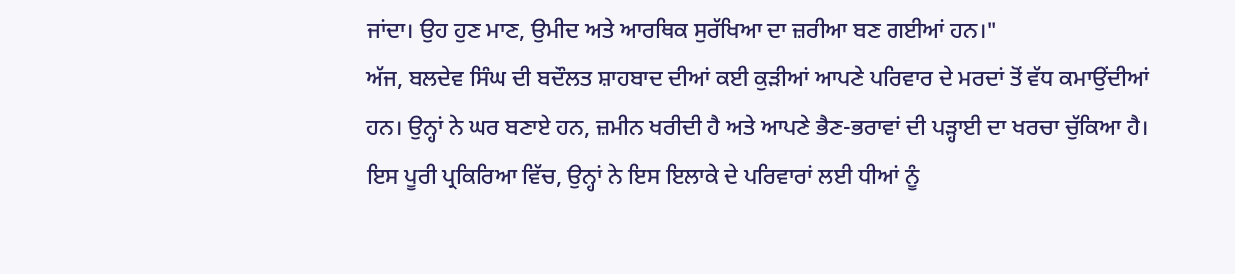ਜਾਂਦਾ। ਉਹ ਹੁਣ ਮਾਣ, ਉਮੀਦ ਅਤੇ ਆਰਥਿਕ ਸੁਰੱਖਿਆ ਦਾ ਜ਼ਰੀਆ ਬਣ ਗਈਆਂ ਹਨ।"
ਅੱਜ, ਬਲਦੇਵ ਸਿੰਘ ਦੀ ਬਦੌਲਤ ਸ਼ਾਹਬਾਦ ਦੀਆਂ ਕਈ ਕੁੜੀਆਂ ਆਪਣੇ ਪਰਿਵਾਰ ਦੇ ਮਰਦਾਂ ਤੋਂ ਵੱਧ ਕਮਾਉਂਦੀਆਂ ਹਨ। ਉਨ੍ਹਾਂ ਨੇ ਘਰ ਬਣਾਏ ਹਨ, ਜ਼ਮੀਨ ਖਰੀਦੀ ਹੈ ਅਤੇ ਆਪਣੇ ਭੈਣ-ਭਰਾਵਾਂ ਦੀ ਪੜ੍ਹਾਈ ਦਾ ਖਰਚਾ ਚੁੱਕਿਆ ਹੈ।
ਇਸ ਪੂਰੀ ਪ੍ਰਕਿਰਿਆ ਵਿੱਚ, ਉਨ੍ਹਾਂ ਨੇ ਇਸ ਇਲਾਕੇ ਦੇ ਪਰਿਵਾਰਾਂ ਲਈ ਧੀਆਂ ਨੂੰ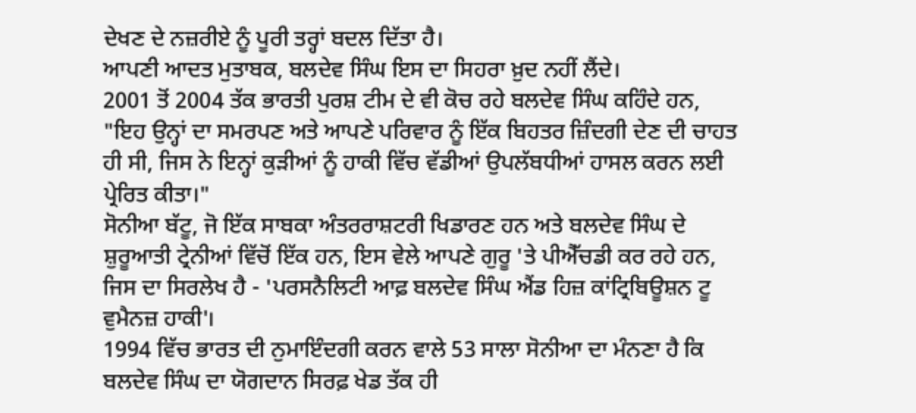ਦੇਖਣ ਦੇ ਨਜ਼ਰੀਏ ਨੂੰ ਪੂਰੀ ਤਰ੍ਹਾਂ ਬਦਲ ਦਿੱਤਾ ਹੈ।
ਆਪਣੀ ਆਦਤ ਮੁਤਾਬਕ, ਬਲਦੇਵ ਸਿੰਘ ਇਸ ਦਾ ਸਿਹਰਾ ਖ਼ੁਦ ਨਹੀਂ ਲੈਂਦੇ।
2001 ਤੋਂ 2004 ਤੱਕ ਭਾਰਤੀ ਪੁਰਸ਼ ਟੀਮ ਦੇ ਵੀ ਕੋਚ ਰਹੇ ਬਲਦੇਵ ਸਿੰਘ ਕਹਿੰਦੇ ਹਨ, "ਇਹ ਉਨ੍ਹਾਂ ਦਾ ਸਮਰਪਣ ਅਤੇ ਆਪਣੇ ਪਰਿਵਾਰ ਨੂੰ ਇੱਕ ਬਿਹਤਰ ਜ਼ਿੰਦਗੀ ਦੇਣ ਦੀ ਚਾਹਤ ਹੀ ਸੀ, ਜਿਸ ਨੇ ਇਨ੍ਹਾਂ ਕੁੜੀਆਂ ਨੂੰ ਹਾਕੀ ਵਿੱਚ ਵੱਡੀਆਂ ਉਪਲੱਬਧੀਆਂ ਹਾਸਲ ਕਰਨ ਲਈ ਪ੍ਰੇਰਿਤ ਕੀਤਾ।"
ਸੋਨੀਆ ਬੱਟੂ, ਜੋ ਇੱਕ ਸਾਬਕਾ ਅੰਤਰਰਾਸ਼ਟਰੀ ਖਿਡਾਰਣ ਹਨ ਅਤੇ ਬਲਦੇਵ ਸਿੰਘ ਦੇ ਸ਼ੁਰੂਆਤੀ ਟ੍ਰੇਨੀਆਂ ਵਿੱਚੋਂ ਇੱਕ ਹਨ, ਇਸ ਵੇਲੇ ਆਪਣੇ ਗੁਰੂ 'ਤੇ ਪੀਐੱਚਡੀ ਕਰ ਰਹੇ ਹਨ, ਜਿਸ ਦਾ ਸਿਰਲੇਖ ਹੈ - 'ਪਰਸਨੈਲਿਟੀ ਆਫ਼ ਬਲਦੇਵ ਸਿੰਘ ਐਂਡ ਹਿਜ਼ ਕਾਂਟ੍ਰਿਬਿਊਸ਼ਨ ਟੂ ਵੁਮੈਨਜ਼ ਹਾਕੀ'।
1994 ਵਿੱਚ ਭਾਰਤ ਦੀ ਨੁਮਾਇੰਦਗੀ ਕਰਨ ਵਾਲੇ 53 ਸਾਲਾ ਸੋਨੀਆ ਦਾ ਮੰਨਣਾ ਹੈ ਕਿ ਬਲਦੇਵ ਸਿੰਘ ਦਾ ਯੋਗਦਾਨ ਸਿਰਫ਼ ਖੇਡ ਤੱਕ ਹੀ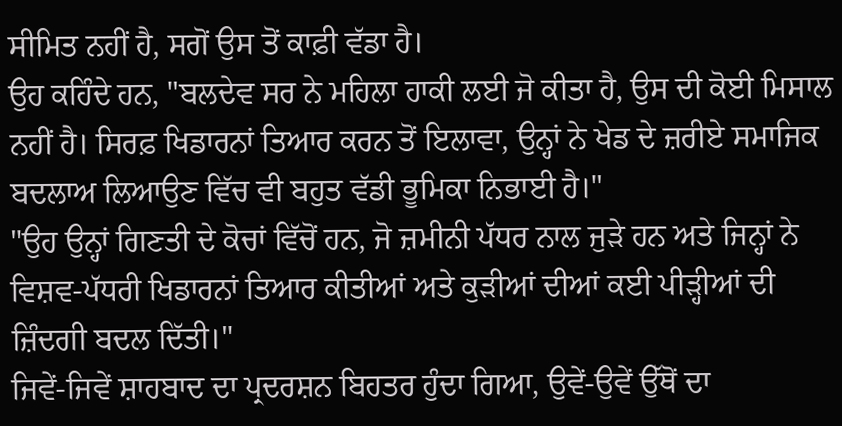ਸੀਮਿਤ ਨਹੀਂ ਹੈ, ਸਗੋਂ ਉਸ ਤੋਂ ਕਾਫ਼ੀ ਵੱਡਾ ਹੈ।
ਉਹ ਕਹਿੰਦੇ ਹਨ, "ਬਲਦੇਵ ਸਰ ਨੇ ਮਹਿਲਾ ਹਾਕੀ ਲਈ ਜੋ ਕੀਤਾ ਹੈ, ਉਸ ਦੀ ਕੋਈ ਮਿਸਾਲ ਨਹੀਂ ਹੈ। ਸਿਰਫ਼ ਖਿਡਾਰਨਾਂ ਤਿਆਰ ਕਰਨ ਤੋਂ ਇਲਾਵਾ, ਉਨ੍ਹਾਂ ਨੇ ਖੇਡ ਦੇ ਜ਼ਰੀਏ ਸਮਾਜਿਕ ਬਦਲਾਅ ਲਿਆਉਣ ਵਿੱਚ ਵੀ ਬਹੁਤ ਵੱਡੀ ਭੂਮਿਕਾ ਨਿਭਾਈ ਹੈ।"
"ਉਹ ਉਨ੍ਹਾਂ ਗਿਣਤੀ ਦੇ ਕੋਚਾਂ ਵਿੱਚੋਂ ਹਨ, ਜੋ ਜ਼ਮੀਨੀ ਪੱਧਰ ਨਾਲ ਜੁੜੇ ਹਨ ਅਤੇ ਜਿਨ੍ਹਾਂ ਨੇ ਵਿਸ਼ਵ-ਪੱਧਰੀ ਖਿਡਾਰਨਾਂ ਤਿਆਰ ਕੀਤੀਆਂ ਅਤੇ ਕੁੜੀਆਂ ਦੀਆਂ ਕਈ ਪੀੜ੍ਹੀਆਂ ਦੀ ਜ਼ਿੰਦਗੀ ਬਦਲ ਦਿੱਤੀ।"
ਜਿਵੇਂ-ਜਿਵੇਂ ਸ਼ਾਹਬਾਦ ਦਾ ਪ੍ਰਦਰਸ਼ਨ ਬਿਹਤਰ ਹੁੰਦਾ ਗਿਆ, ਉਵੇਂ-ਉਵੇਂ ਉੱਥੋਂ ਦਾ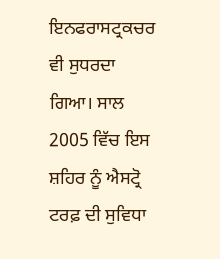ਇਨਫਰਾਸਟ੍ਰਕਚਰ ਵੀ ਸੁਧਰਦਾ ਗਿਆ। ਸਾਲ 2005 ਵਿੱਚ ਇਸ ਸ਼ਹਿਰ ਨੂੰ ਐਸਟ੍ਰੋ ਟਰਫ਼ ਦੀ ਸੁਵਿਧਾ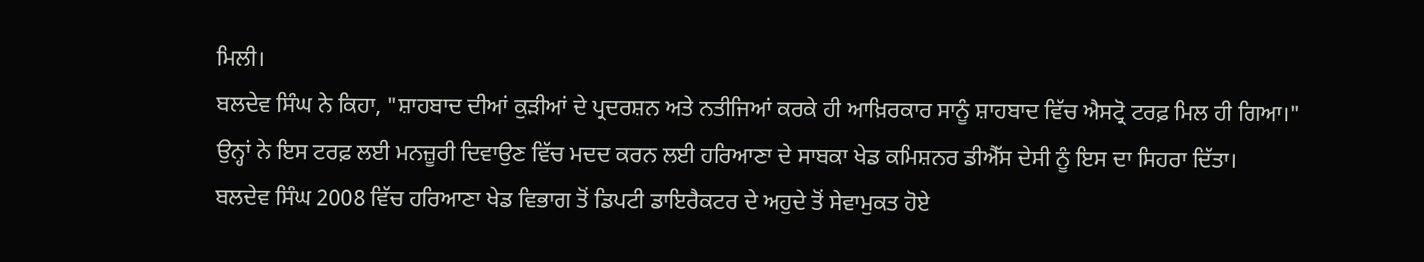ਮਿਲੀ।
ਬਲਦੇਵ ਸਿੰਘ ਨੇ ਕਿਹਾ, "ਸ਼ਾਹਬਾਦ ਦੀਆਂ ਕੁੜੀਆਂ ਦੇ ਪ੍ਰਦਰਸ਼ਨ ਅਤੇ ਨਤੀਜਿਆਂ ਕਰਕੇ ਹੀ ਆਖ਼ਿਰਕਾਰ ਸਾਨੂੰ ਸ਼ਾਹਬਾਦ ਵਿੱਚ ਐਸਟ੍ਰੋ ਟਰਫ਼ ਮਿਲ ਹੀ ਗਿਆ।"
ਉਨ੍ਹਾਂ ਨੇ ਇਸ ਟਰਫ਼ ਲਈ ਮਨਜ਼ੂਰੀ ਦਿਵਾਉਣ ਵਿੱਚ ਮਦਦ ਕਰਨ ਲਈ ਹਰਿਆਣਾ ਦੇ ਸਾਬਕਾ ਖੇਡ ਕਮਿਸ਼ਨਰ ਡੀਐੱਸ ਦੇਸੀ ਨੂੰ ਇਸ ਦਾ ਸਿਹਰਾ ਦਿੱਤਾ।
ਬਲਦੇਵ ਸਿੰਘ 2008 ਵਿੱਚ ਹਰਿਆਣਾ ਖੇਡ ਵਿਭਾਗ ਤੋਂ ਡਿਪਟੀ ਡਾਇਰੈਕਟਰ ਦੇ ਅਹੁਦੇ ਤੋਂ ਸੇਵਾਮੁਕਤ ਹੋਏ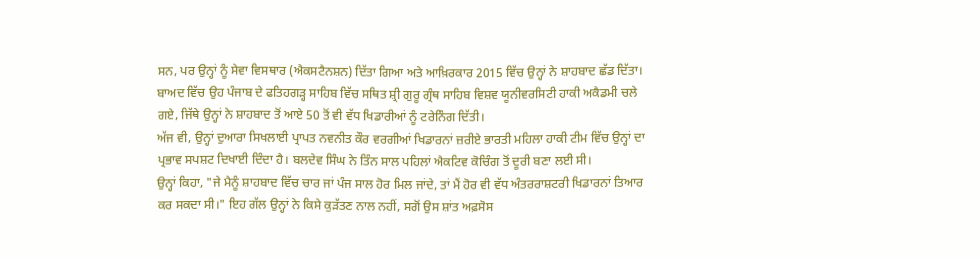ਸਨ, ਪਰ ਉਨ੍ਹਾਂ ਨੂੰ ਸੇਵਾ ਵਿਸਥਾਰ (ਐਕਸਟੈਨਸ਼ਨ) ਦਿੱਤਾ ਗਿਆ ਅਤੇ ਆਖ਼ਿਰਕਾਰ 2015 ਵਿੱਚ ਉਨ੍ਹਾਂ ਨੇ ਸ਼ਾਹਬਾਦ ਛੱਡ ਦਿੱਤਾ।
ਬਾਅਦ ਵਿੱਚ ਉਹ ਪੰਜਾਬ ਦੇ ਫਤਿਹਗੜ੍ਹ ਸਾਹਿਬ ਵਿੱਚ ਸਥਿਤ ਸ਼੍ਰੀ ਗੁਰੂ ਗ੍ਰੰਥ ਸਾਹਿਬ ਵਿਸ਼ਵ ਯੂਨੀਵਰਸਿਟੀ ਹਾਕੀ ਅਕੈਡਮੀ ਚਲੇ ਗਏ, ਜਿੱਥੇ ਉਨ੍ਹਾਂ ਨੇ ਸ਼ਾਹਬਾਦ ਤੋਂ ਆਏ 50 ਤੋਂ ਵੀ ਵੱਧ ਖਿਡਾਰੀਆਂ ਨੂੰ ਟਰੇਨਿੰਗ ਦਿੱਤੀ।
ਅੱਜ ਵੀ, ਉਨ੍ਹਾਂ ਦੁਆਰਾ ਸਿਖਲਾਈ ਪ੍ਰਾਪਤ ਨਵਨੀਤ ਕੌਰ ਵਰਗੀਆਂ ਖਿਡਾਰਨਾਂ ਜ਼ਰੀਏ ਭਾਰਤੀ ਮਹਿਲਾ ਹਾਕੀ ਟੀਮ ਵਿੱਚ ਉਨ੍ਹਾਂ ਦਾ ਪ੍ਰਭਾਵ ਸਪਸ਼ਟ ਦਿਖਾਈ ਦਿੰਦਾ ਹੈ। ਬਲਦੇਵ ਸਿੰਘ ਨੇ ਤਿੰਨ ਸਾਲ ਪਹਿਲਾਂ ਐਕਟਿਵ ਕੋਚਿੰਗ ਤੋਂ ਦੂਰੀ ਬਣਾ ਲਈ ਸੀ।
ਉਨ੍ਹਾਂ ਕਿਹਾ, "ਜੇ ਮੈਨੂੰ ਸ਼ਾਹਬਾਦ ਵਿੱਚ ਚਾਰ ਜਾਂ ਪੰਜ ਸਾਲ ਹੋਰ ਮਿਲ ਜਾਂਦੇ, ਤਾਂ ਮੈਂ ਹੋਰ ਵੀ ਵੱਧ ਅੰਤਰਰਾਸ਼ਟਰੀ ਖਿਡਾਰਨਾਂ ਤਿਆਰ ਕਰ ਸਕਦਾ ਸੀ।" ਇਹ ਗੱਲ ਉਨ੍ਹਾਂ ਨੇ ਕਿਸੇ ਕੁੜੱਤਣ ਨਾਲ ਨਹੀਂ, ਸਗੋਂ ਉਸ ਸ਼ਾਂਤ ਅਫ਼ਸੋਸ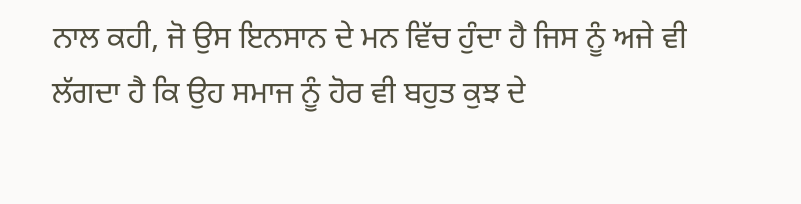ਨਾਲ ਕਹੀ, ਜੋ ਉਸ ਇਨਸਾਨ ਦੇ ਮਨ ਵਿੱਚ ਹੁੰਦਾ ਹੈ ਜਿਸ ਨੂੰ ਅਜੇ ਵੀ ਲੱਗਦਾ ਹੈ ਕਿ ਉਹ ਸਮਾਜ ਨੂੰ ਹੋਰ ਵੀ ਬਹੁਤ ਕੁਝ ਦੇ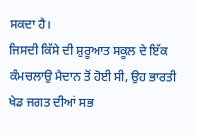ਸਕਦਾ ਹੈ।
ਜਿਸਦੀ ਕਿੱਸੇ ਦੀ ਸ਼ੁਰੂਆਤ ਸਕੂਲ ਦੇ ਇੱਕ ਕੰਮਚਲਾਉ ਮੈਦਾਨ ਤੋਂ ਹੋਈ ਸੀ, ਉਹ ਭਾਰਤੀ ਖੇਡ ਜਗਤ ਦੀਆਂ ਸਭ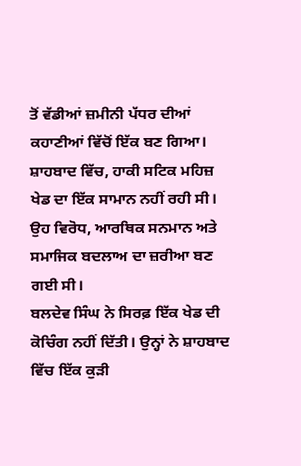ਤੋਂ ਵੱਡੀਆਂ ਜ਼ਮੀਨੀ ਪੱਧਰ ਦੀਆਂ ਕਹਾਣੀਆਂ ਵਿੱਚੋਂ ਇੱਕ ਬਣ ਗਿਆ।
ਸ਼ਾਹਬਾਦ ਵਿੱਚ, ਹਾਕੀ ਸਟਿਕ ਮਹਿਜ਼ ਖੇਡ ਦਾ ਇੱਕ ਸਾਮਾਨ ਨਹੀਂ ਰਹੀ ਸੀ। ਉਹ ਵਿਰੋਧ, ਆਰਥਿਕ ਸਨਮਾਨ ਅਤੇ ਸਮਾਜਿਕ ਬਦਲਾਅ ਦਾ ਜ਼ਰੀਆ ਬਣ ਗਈ ਸੀ।
ਬਲਦੇਵ ਸਿੰਘ ਨੇ ਸਿਰਫ਼ ਇੱਕ ਖੇਡ ਦੀ ਕੋਚਿੰਗ ਨਹੀਂ ਦਿੱਤੀ। ਉਨ੍ਹਾਂ ਨੇ ਸ਼ਾਹਬਾਦ ਵਿੱਚ ਇੱਕ ਕੁੜੀ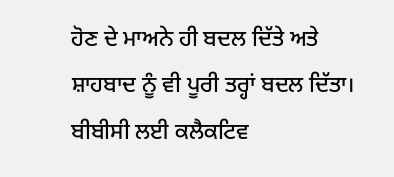ਹੋਣ ਦੇ ਮਾਅਨੇ ਹੀ ਬਦਲ ਦਿੱਤੇ ਅਤੇ ਸ਼ਾਹਬਾਦ ਨੂੰ ਵੀ ਪੂਰੀ ਤਰ੍ਹਾਂ ਬਦਲ ਦਿੱਤਾ।
ਬੀਬੀਸੀ ਲਈ ਕਲੈਕਟਿਵ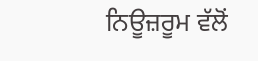ਨਿਊਜ਼ਰੂਮ ਵੱਲੋਂ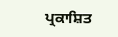ਪ੍ਰਕਾਸ਼ਿਤ